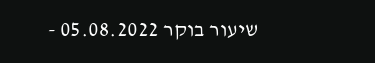שיעור בוקר 05.08.2022 -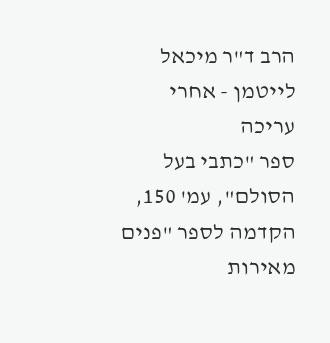הרב ד"ר מיכאל לייטמן - אחרי עריכה
ספר "כתבי בעל הסולם", עמ' 150,
הקדמה לספר "פנים מאירות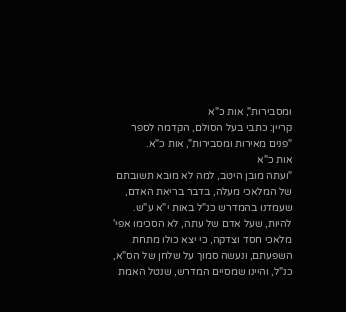ומסבירות", אות כ"א
קריין: כתבי בעל הסולם, הקדמה לספר "פנים מאירות ומסבירות", אות כ"א.
אות כ"א
"ועתה מובן היטב, למה לא מובא תשובתם של המלאכי מעלה, בדבר בריאת האדם, שעמדנו בהמדרש כנ"ל באות י"א ע"ש. להיות, שעל אדם של עתה, לא הסכימו אפי' מלאכי חסד וצדקה, כי יצא כולו מתחת השפעתם, ונעשה סמוך על שלחן של הס"א, כנ"ל, והיינו שמסיים המדרש, שנטל האמת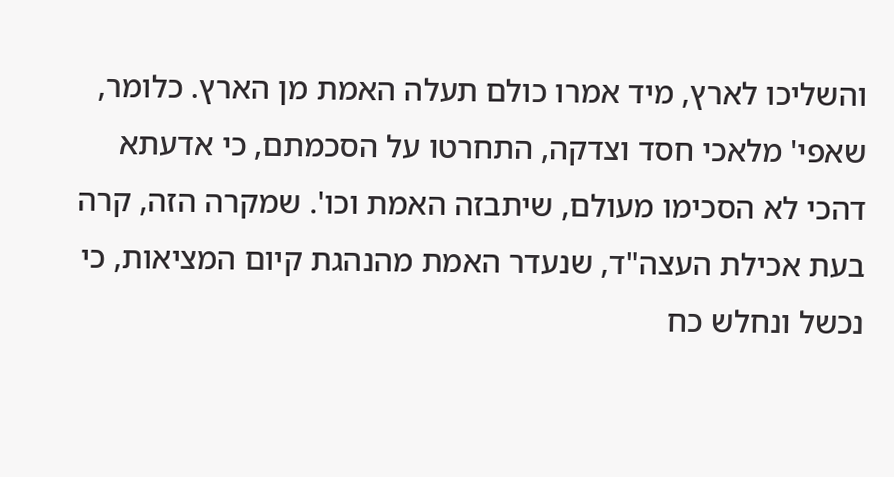והשליכו לארץ, מיד אמרו כולם תעלה האמת מן הארץ. כלומר, שאפי' מלאכי חסד וצדקה, התחרטו על הסכמתם, כי אדעתא דהכי לא הסכימו מעולם, שיתבזה האמת וכו'. שמקרה הזה, קרה בעת אכילת העצה"ד, שנעדר האמת מהנהגת קיום המציאות, כי נכשל ונחלש כח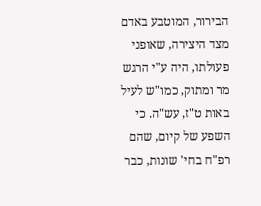הבירור, המוטבע באדם מצד היצירה, שאופני פעולתו, היה ע"י הרגש מר ומתוק, כמו"ש לעיל באות ט"ז, עש"ה. כי השפע של קיום, שהם רפ"ח בחי' שונות, כבר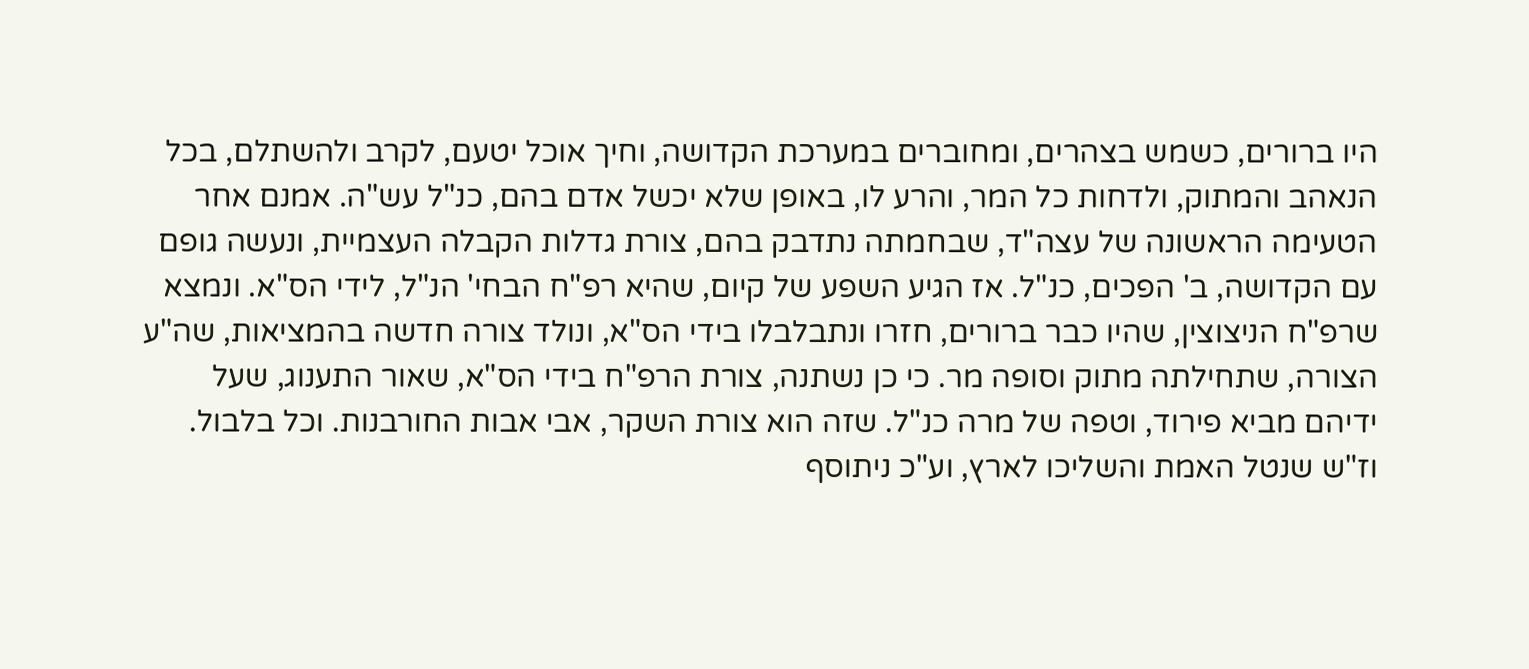היו ברורים, כשמש בצהרים, ומחוברים במערכת הקדושה, וחיך אוכל יטעם, לקרב ולהשתלם, בכל הנאהב והמתוק, ולדחות כל המר, והרע לו, באופן שלא יכשל אדם בהם, כנ"ל עש"ה. אמנם אחר הטעימה הראשונה של עצה"ד, שבחמתה נתדבק בהם, צורת גדלות הקבלה העצמיית, ונעשה גופם עם הקדושה, ב' הפכים, כנ"ל. אז הגיע השפע של קיום, שהיא רפ"ח הבחי' הנ"ל, לידי הס"א. ונמצא שרפ"ח הניצוצין, שהיו כבר ברורים, חזרו ונתבלבלו בידי הס"א, ונולד צורה חדשה בהמציאות, שה"ע הצורה, שתחילתה מתוק וסופה מר. כי כן נשתנה, צורת הרפ"ח בידי הס"א, שאור התענוג, שעל ידיהם מביא פירוד, וטפה של מרה כנ"ל. שזה הוא צורת השקר, אבי אבות החורבנות. וכל בלבול. וז"ש שנטל האמת והשליכו לארץ, וע"כ ניתוסף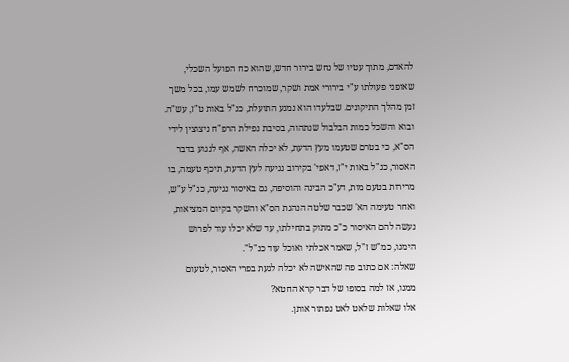להאדם, מתוך עטיו של נחש בירור חדש, שהוא כח הפועל השכלי, שאופני פעולתו ע"י בירורי אמת ושקר, שמוכרח לשמש עמו, בכל משך זמן מהלך התיקונים. שבלעדו הוא נמנע התועלת, כנ"ל באות ט"ז, עש"ה. ובוא והשכל כמות הבלבול שנתהוה, בסיבת נפילת הרפ"ח ניצוצין לידי הס"א, כי בטרם שטעמו מעץ הדעת, לא יכלה האשה, אף לנגוע בדבר האסור, כנ"ל באות י"ז, דאפי' בקירוב נגיעה לעץ הדעת, תיכף טעמה, בו מרירות בטעם מות, דע"כ הבינה והוסיפה, גם באיסור נגיעה, כנ"ל ע"ש, ואחר טעימה הא' שכבר שלטה הנהגת הס"א והשקר בקיום המציאות, נעשה להם האיסור כ"כ מתוק בתחילתו, עד שלא יכלו עוד לפרוש הימנו, כמ"ש ז"ל, שאמר אכלתי ואוכל עוד כנ"ל".
שאלה: אם כתוב פה שהאישה לא יכלה לגעת בפרי האסור, לטעום ממנו, אז למה בסופו של דבר קרא החטא?
אלו שאלות שלאט לאט נפתור אותן.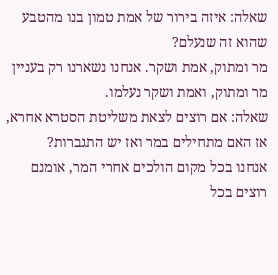שאלה: איזה בירור של אמת טמון בנו מהטבע שהוא זה שנעלם?
מר ומתוק, אמת ושקר. אנחנו נשארנו רק בעניין מר ומתוק, ואמת ושקר נעלמו.
שאלה: אם רוצים לצאת משליטת הסטרא אחרא, אז האם מתחילים במר ואז יש התגברות?
אנחנו בכל מקום הולכים אחרי המר, אומנם רוצים בכל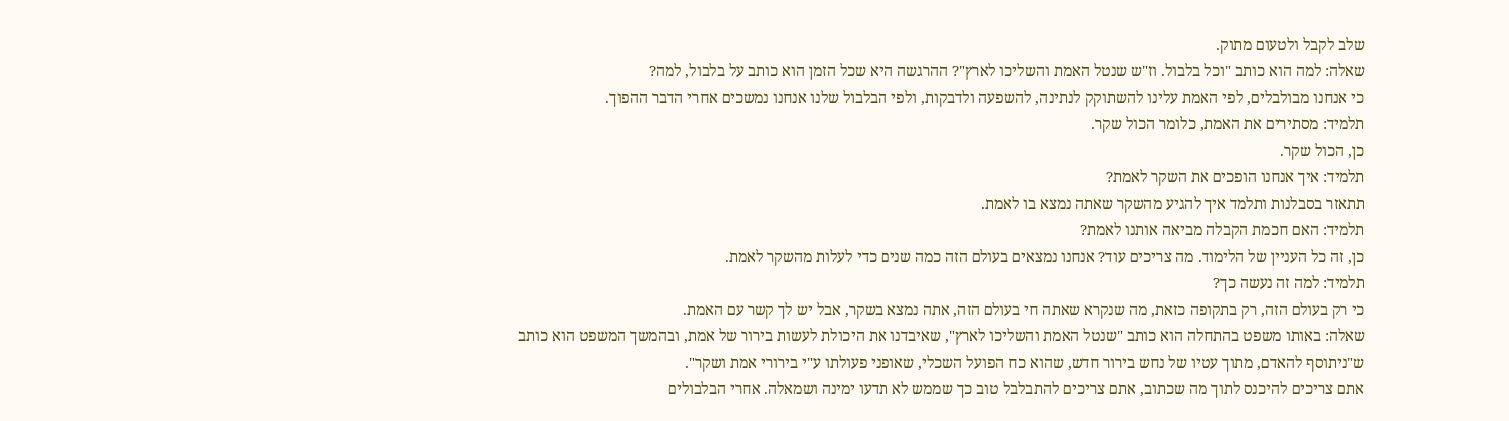שלב לקבל ולטעום מתוק.
שאלה: למה הוא כותב "וכל בלבול. וז"ש שנטל האמת והשליכו לארץ"? ההרגשה היא שכל הזמן הוא כותב על בלבול, למה?
כי אנחנו מבולבלים, לפי האמת עלינו להשתוקק לנתינה, להשפעה ולדבקות, ולפי הבלבול שלנו אנחנו נמשכים אחרי הדבר ההפוך.
תלמיד: מסתירים את האמת, כלומר הכול שקר.
כן, הכול שקר.
תלמיד: איך אנחנו הופכים את השקר לאמת?
תתאזר בסבלנות ותלמד איך להגיע מהשקר שאתה נמצא בו לאמת.
תלמיד: האם חכמת הקבלה מביאה אותנו לאמת?
כן, זה כל העניין של הלימוד. מה צריכים עוד? אנחנו נמצאים בעולם הזה כמה שנים כדי לעלות מהשקר לאמת.
תלמיד: למה זה נעשה כך?
כי רק בעולם הזה, רק בתקופה כזאת, מה שנקרא שאתה חי בעולם הזה, אתה נמצא בשקר, אבל יש לך קשר עם האמת.
שאלה: באותו משפט בהתחלה הוא כותב "שנטל האמת והשליכו לארץ", שאיבדנו את היכולת לעשות בירור של אמת, ובהמשך המשפט הוא כותב ש"ניתוסף להאדם, מתוך עטיו של נחש בירור חדש, שהוא כח הפועל השכלי, שאופני פעולתו ע"י בירורי אמת ושקר".
אתם צריכים להיכנס לתוך מה שכתוב, אתם צריכים להתבלבל טוב כך שממש לא תדעו ימינה ושמאלה. אחרי הבלבולים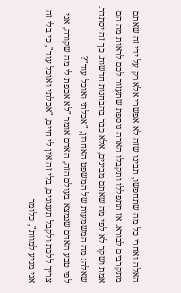האלה ואחרי כל מה שתחפשו, תבינו שזה לא אפשרי אלא רק על ידי זה שאתם מתקרבים לבורא. אז תתפללו ותקבלו הארה נוספת שתעזור לכם לראות מה הם אמת ושקר לא לפי מה שאתם מבינים, אלא כבר בהבחנות חדשות. כך זה יסתדר.
שאלה: מה המשמעות של המשפט האחרון, "אכלתי ואוכל עוד"?
לפי טבע האדם שנמצא בעולם הזה, האדם אומר "לא אכפת לי מה שקורה, אני צריך ללכת ולקבל תענוגים, בלי זה אין לי חיים, "אכלתי ואוכל עוד", כי בלי זה אני מגיע למוות", כלומר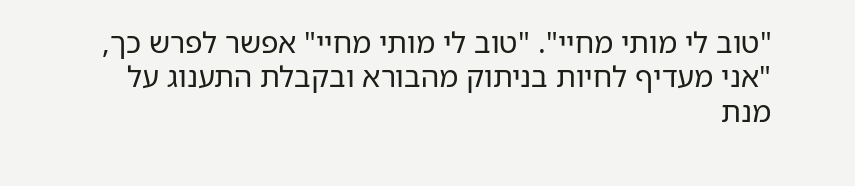"טוב לי מותי מחיי". "טוב לי מותי מחיי" אפשר לפרש כך, "אני מעדיף לחיות בניתוק מהבורא ובקבלת התענוג על מנת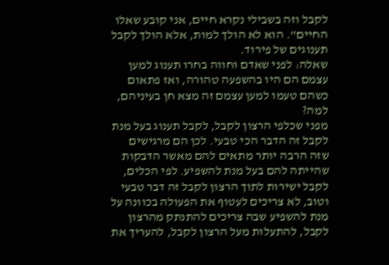לקבל וזה בשבילי נקרא חיים, אני קובע שאלו החיים". הוא לא הולך למות, אלא הולך לקבל תענוגים של פירוד.
שאלה: לפני שאדם וחווה בחרו תענוג למען עצמם הם היו בהשפעה טהורה, ואז פתאום כשהם טעמו למען עצמם זה מצא חן בעיניהם, למה?
מפני שכלפי הרצון לקבל, לקבל תענוג בעל מנת לקבל זה הדבר הכי טבעי. לכן הם מרגישים שזה הרבה יותר מתאים להם מאשר הדבקות שהייתה להם בעל מנת להשפיע. לפי הכלים, לקבל ישירות לתוך הרצון לקבל זה דבר טבעי וטוב, לא צריכים לעטוף את הפעולה בכוונה על מנת להשפיע שבה צריכים להתנתק מהרצון לקבל, להתעלות מעל הרצון לקבל, להעריך את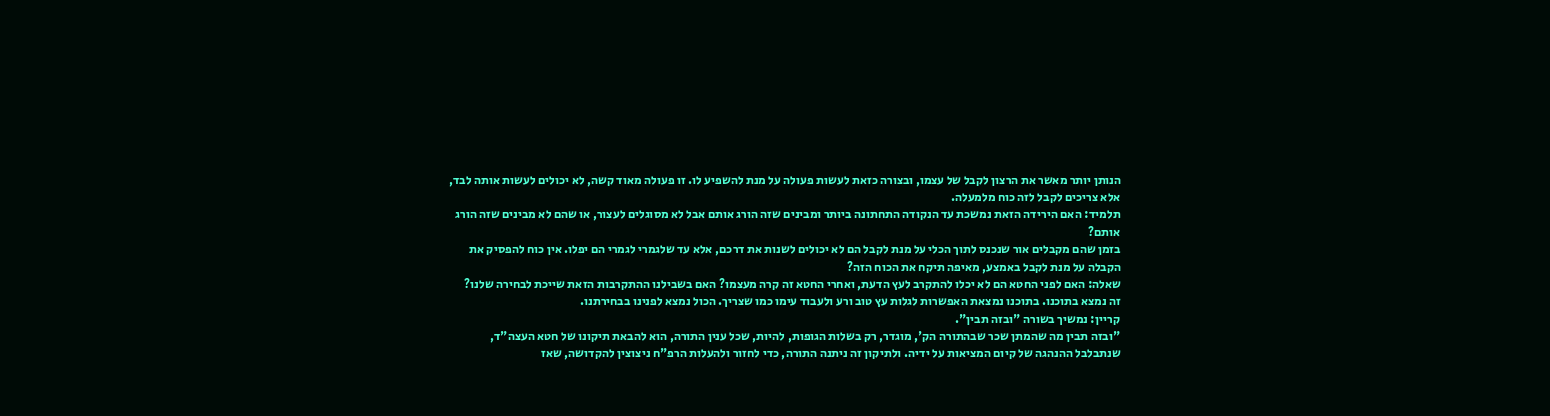הנותן יותר מאשר את הרצון לקבל של עצמו, ובצורה כזאת לעשות פעולה על מנת להשפיע לו. זו פעולה מאוד קשה, לא יכולים לעשות אותה לבד, אלא צריכים לקבל לזה כוח מלמעלה.
תלמיד: האם הירידה הזאת נמשכת עד הנקודה התחתונה ביותר ומבינים שזה הורג אותם אבל לא מסוגלים לעצור, או שהם לא מבינים שזה הורג אותם?
בזמן שהם מקבלים אור שנכנס לתוך הכלי על מנת לקבל הם לא יכולים לשנות את דרכם, אלא עד שלגמרי לגמרי הם יפלו. אין כוח להפסיק את הקבלה על מנת לקבל באמצע, מאיפה תיקח את הכוח הזה?
שאלה: האם לפני החטא הם לא יכלו להתקרב לעץ הדעת, ואחרי החטא זה קרה מעצמו? האם בשבילנו ההתקרבות הזאת שייכת לבחירה שלנו?
זה נמצא בתוכנו. בתוכנו נמצאת האפשרות לגלות עץ טוב ורע ולעבוד עימו כמו שצריך. הכול נמצא לפנינו בבחירתנו.
קריין: נמשיך בשורה "ובזה תבין".
"ובזה תבין מה שהמתן שכר שבהתורה הק', מוגדר, רק בשלות הגופות, להיות, שכל ענין התורה, הוא להבאת תיקונו של חטא העצה"ד, שנתבלבל ההנהגה של קיום המציאות על ידיה. ולתיקון זה ניתנה התורה, כדי לחזור ולהעלות הרפ"ח ניצוצין להקדושה, שאז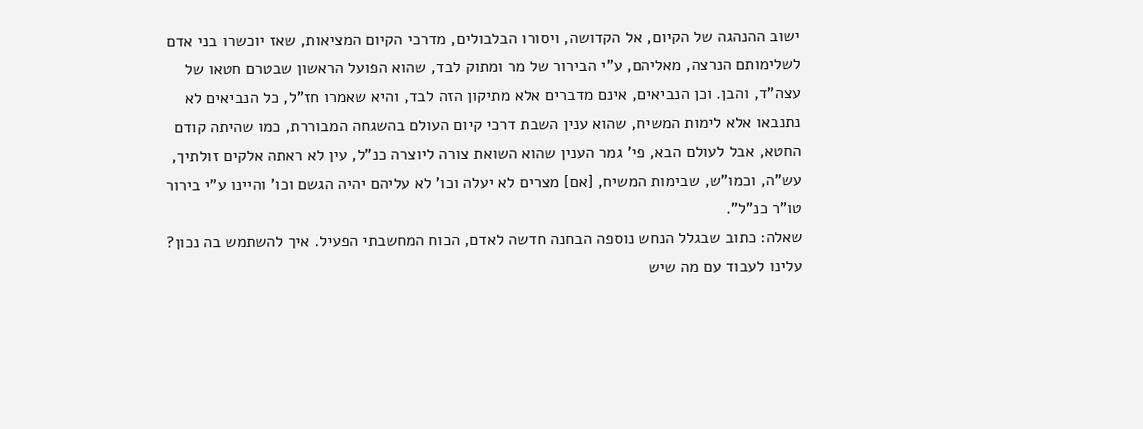ישוב ההנהגה של הקיום, אל הקדושה, ויסורו הבלבולים, מדרכי הקיום המציאות, שאז יוכשרו בני אדם לשלימותם הנרצה, מאליהם, ע"י הבירור של מר ומתוק לבד, שהוא הפועל הראשון שבטרם חטאו של עצה"ד, והבן. וכן הנביאים, אינם מדברים אלא מתיקון הזה לבד, והיא שאמרו חז"ל, כל הנביאים לא נתנבאו אלא לימות המשיח, שהוא ענין השבת דרכי קיום העולם בהשגחה המבוררת, כמו שהיתה קודם החטא, אבל לעולם הבא, פי' גמר הענין שהוא השואת צורה ליוצרה כנ"ל, עין לא ראתה אלקים זולתיך, עש"ה, וכמו"ש, שבימות המשיח, [אם] מצרים לא יעלה וכו' לא עליהם יהיה הגשם וכו' והיינו ע"י בירור טו"ר כנ"ל".
שאלה: כתוב שבגלל הנחש נוספה הבחנה חדשה לאדם, הכוח המחשבתי הפעיל. איך להשתמש בה נכון?
עלינו לעבוד עם מה שיש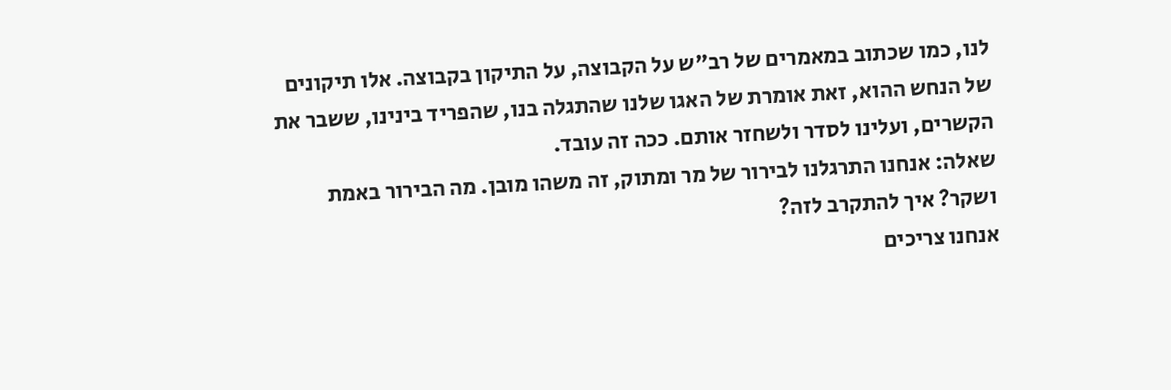לנו, כמו שכתוב במאמרים של רב"ש על הקבוצה, על התיקון בקבוצה. אלו תיקונים של הנחש ההוא, זאת אומרת של האגו שלנו שהתגלה בנו, שהפריד בינינו, ששבר את הקשרים, ועלינו לסדר ולשחזר אותם. ככה זה עובד.
שאלה: אנחנו התרגלנו לבירור של מר ומתוק, זה משהו מובן. מה הבירור באמת ושקר? איך להתקרב לזה?
אנחנו צריכים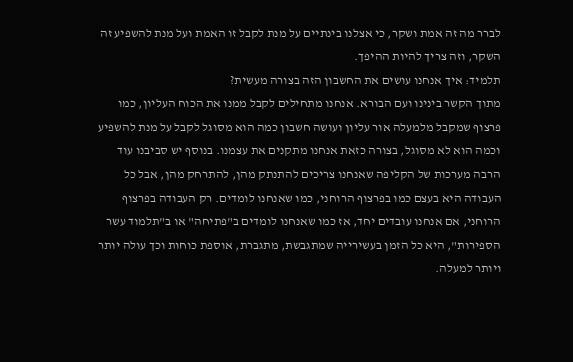לברר מה זה אמת ושקר, כי אצלנו בינתיים על מנת לקבל זו האמת ועל מנת להשפיע זה השקר, וזה צריך להיות ההיפך.
תלמיד: איך אנחנו עושים את החשבון הזה בצורה מעשית?
מתוך הקשר בינינו ועם הבורא. אנחנו מתחילים לקבל ממנו את הכוח העליון, כמו פרצוף שמקבל מלמעלה אור עליון ועושה חשבון כמה הוא מסוגל לקבל על מנת להשפיע וכמה הוא לא מסוגל, בצורה כזאת אנחנו מתקנים את עצמנו. בנוסף יש סביבנו עוד הרבה מערכות של הקליפה שאנחנו צריכים להתנתק מהן, להתרחק מהן, אבל כל העבודה היא בעצם כמו בפרצוף הרוחני, כמו שאנחנו לומדים. רק העבודה בפרצוף הרוחני, אם אנחנו עובדים יחד, אז כמו שאנחנו לומדים ב"פתיחה" או ב"תלמוד עשר הספירות", היא כל הזמן בעשירייה שמתגבשת, מתגברת, אוספת כוחות וכך עולה יותר ויותר למעלה.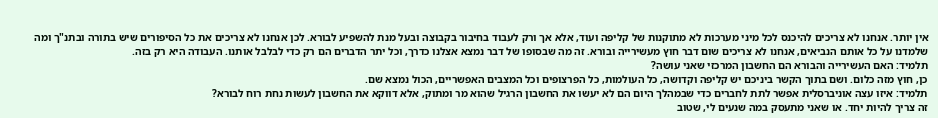אין יותר. אנחנו לא צריכים להיכנס לכל מיני מערכות לא מתוקנות של קליפה ועוד, אלא אך ורק לעבוד בחיבור בקבוצה ובעל מנת להשפיע לבורא. לכן אנחנו לא צריכים את כל הסיפורים שיש בתורה ובתנ"ך ומה שלמדנו על כל אותם הנביאים, אנחנו לא צריכים שום דבר חוץ מעשירייה ובורא. זה מה שבסופו של דבר נמצא אצלנו כדרך, וכל יתר הדברים הם רק כדי לבלבל אותנו. העבודה היא רק בזה.
תלמיד: האם העשירייה והבורא הם החשבון המרכזי שאני עושה?
כן, חוץ מזה כלום. ושם בתוך הקשר ביניכם יש קליפה וקדושה, כל העולמות, כל הפרצופים וכל המצבים האפשריים, הכול נמצא שם.
תלמיד: איזו עצה אוניברסלית אפשר לתת לחברים כדי שבמהלך היום הם לא יעשו את החשבון הרגיל שהוא מר ומתוק, אלא דווקא את החשבון לעשות נחת רוח לבורא?
זה צריך להיות יחד. או שאני מתעסק במה שנעים לי, שטוב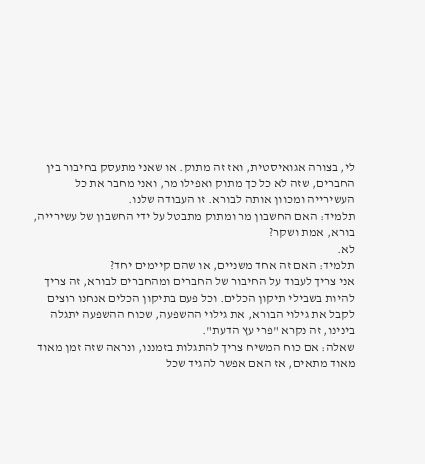לי, בצורה אגואיסטית, ואז זה מתוק. או שאני מתעסק בחיבור בין החברים, שזה לא כל כך מתוק ואפילו מר, ואני מחבר את כל העשירייה ומכוון אותה לבורא. זו העבודה שלנו.
תלמיד: האם החשבון מר ומתוק מתבטל על ידי החשבון של עשירייה, בורא, אמת ושקר?
לא.
תלמיד: האם זה אחד משניים, או שהם קיימים יחד?
אני צריך לעבוד על החיבור של החברים ומהחברים לבורא, זה צריך להיות בשבילי תיקון הכלים. וכל פעם בתיקון הכלים אנחנו רוצים לקבל את גילוי הבורא, את גילוי ההשפעה, שכוח ההשפעה יתגלה בינינו, זה נקרא "פרי עץ הדעת".
שאלה: אם כוח המשיח צריך להתגלות בזמננו, ונראה שזה זמן מאוד מאוד מתאים, אז האם אפשר להגיד שכל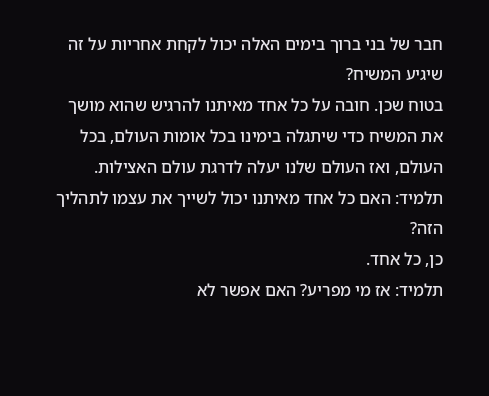חבר של בני ברוך בימים האלה יכול לקחת אחריות על זה שיגיע המשיח?
בטוח שכן. חובה על כל אחד מאיתנו להרגיש שהוא מושך את המשיח כדי שיתגלה בימינו בכל אומות העולם, בכל העולם, ואז העולם שלנו יעלה לדרגת עולם האצילות.
תלמיד: האם כל אחד מאיתנו יכול לשייך את עצמו לתהליך הזה?
כן, כל אחד.
תלמיד: אז מי מפריע? האם אפשר לא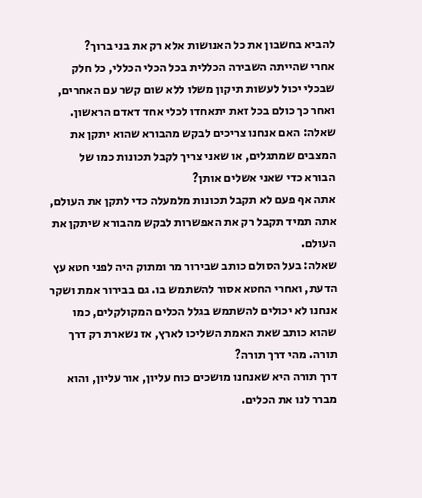להביא בחשבון את כל האנושות אלא רק את בני ברוך?
אחרי שהייתה השבירה הכללית בכל הכלי הכללי, כל חלק שבכלי יכול לעשות תיקון משלו ללא שום קשר עם האחרים, ואחר כך כולם בכל זאת יתאחדו לכלי אחד דאדם הראשון.
שאלה: האם אנחנו צריכים לבקש מהבורא שהוא יתקן את המצבים שמתגלים, או שאני צריך לקבל תכונות כמו של הבורא כדי שאני אשלים אותן?
אתה אף פעם לא תקבל תכונות מלמעלה כדי לתקן את העולם, אתה תמיד תקבל רק את האפשרות לבקש מהבורא שיתקן את העולם.
שאלה: בעל הסולם כותב שבירור מר ומתוק היה לפני חטא עץ הדעת, ואחרי החטא אסור להשתמש בו. גם בבירור אמת ושקר אנחנו לא יכולים להשתמש בגלל הכלים המקולקלים, כמו שהוא כותב שאת האמת השליכו לארץ, אז נשארת רק דרך תורה. מהי דרך תורה?
דרך תורה היא שאנחנו מושכים כוח עליון, אור עליון, והוא מברר לנו את הכלים.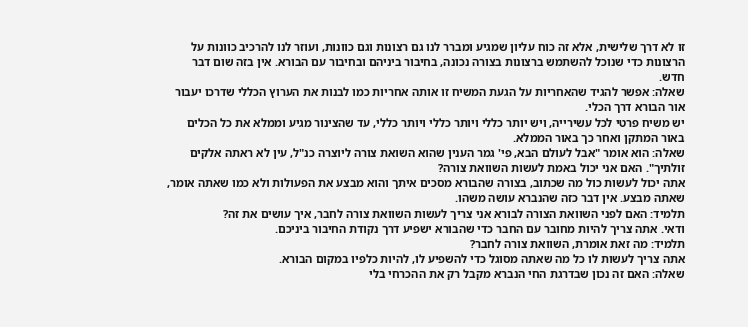זו לא דרך שלישית, אלא זה כוח עליון שמגיע ומברר לנו גם רצונות וגם כוונות, ועוזר לנו להרכיב כוונות על הרצונות כדי שנוכל להשתמש ברצונות בצורה נכונה, בחיבור ביניהם ובחיבור עם הבורא. אין בזה שום דבר חדש.
שאלה: אפשר להגיד שהאחריות על הגעת המשיח זו אותה אחריות כמו לבנות את הערוץ הכללי שדרכו יעבור אור הבורא דרך הכלי.
יש משיח פרטי לכל עשירייה, ויש יותר כללי ויותר כללי ויותר כללי, עד שהצינור מגיע וממלא את כל הכלים באור המתקן ואחר כך באור הממלא.
שאלה: הוא אומר "אבל לעולם הבא, פי' גמר הענין שהוא השואת צורה ליוצרה כנ"ל, עין לא ראתה אלקים זולתיך". האם אני יכול באמת לעשות השוואת צורה?
אתה יכול לעשות כול מה שכתוב, בצורה שהבורא מסכים איתך והוא מבצע את הפעולות ולא כמו שאתה אומר, שאתה מבצע. אין דבר כזה שהנברא עושה משהו.
תלמיד: האם לפני השוואת הצורה לבורא אני צריך לעשות השוואת צורה לחבר, איך עושים את זה?
ודאי. אתה צריך להיות מחובר עם החבר כדי שהבורא ישפיע דרך נקודת החיבור ביניכם.
תלמיד: מה זאת אומרת, השוואת צורה לחבר?
אתה צריך לעשות לו כל מה שאתה מסוגל כדי להשפיע לו, להיות כלפיו במקום הבורא.
שאלה: האם זה נכון שבדרגת החי הנברא מקבל רק את ההכרחי בלי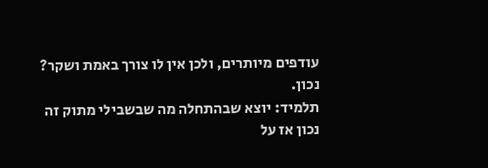עודפים מיותרים, ולכן אין לו צורך באמת ושקר?
נכון.
תלמיד: יוצא שבהתחלה מה שבשבילי מתוק זה נכון אז על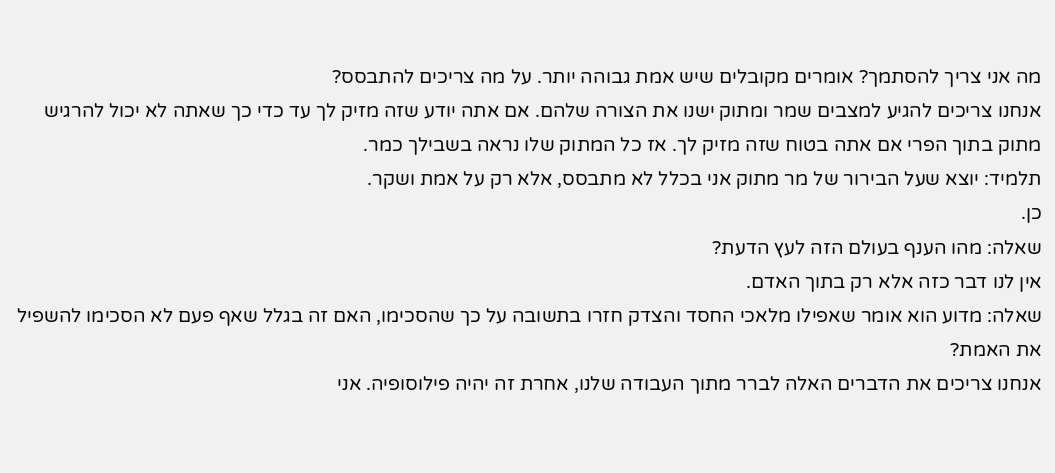מה אני צריך להסתמך? אומרים מקובלים שיש אמת גבוהה יותר. על מה צריכים להתבסס?
אנחנו צריכים להגיע למצבים שמר ומתוק ישנו את הצורה שלהם. אם אתה יודע שזה מזיק לך עד כדי כך שאתה לא יכול להרגיש מתוק בתוך הפרי אם אתה בטוח שזה מזיק לך. אז כל המתוק שלו נראה בשבילך כמר.
תלמיד: יוצא שעל הבירור של מר מתוק אני בכלל לא מתבסס, אלא רק על אמת ושקר.
כן.
שאלה: מהו הענף בעולם הזה לעץ הדעת?
אין לנו דבר כזה אלא רק בתוך האדם.
שאלה: מדוע הוא אומר שאפילו מלאכי החסד והצדק חזרו בתשובה על כך שהסכימו, האם זה בגלל שאף פעם לא הסכימו להשפיל את האמת?
אנחנו צריכים את הדברים האלה לברר מתוך העבודה שלנו, אחרת זה יהיה פילוסופיה. אני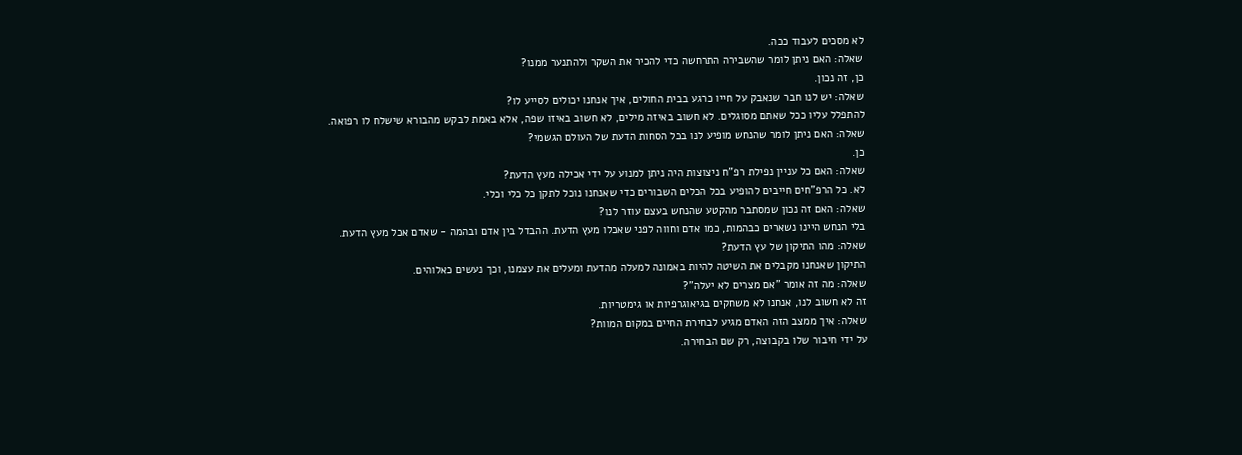לא מסכים לעבוד ככה.
שאלה: האם ניתן לומר שהשבירה התרחשה כדי להכיר את השקר ולהתנער ממנו?
כן, זה נכון.
שאלה: יש לנו חבר שנאבק על חייו כרגע בבית החולים, איך אנחנו יכולים לסייע לו?
להתפלל עליו ככל שאתם מסוגלים. לא חשוב באיזה מילים, לא חשוב באיזו שפה, אלא באמת לבקש מהבורא שישלח לו רפואה.
שאלה: האם ניתן לומר שהנחש מופיע לנו בכל הסחות הדעת של העולם הגשמי?
כן.
שאלה: האם כל עניין נפילת רפ"ח ניצוצות היה ניתן למנוע על ידי אכילה מעץ הדעת?
לא. כל הרפ"חים חייבים להופיע בכל הכלים השבורים כדי שאנחנו נוכל לתקן כל כלי וכלי.
שאלה: האם זה נכון שמסתבר מהקטע שהנחש בעצם עוזר לנו?
בלי הנחש היינו נשארים כבהמות, כמו אדם וחווה לפני שאכלו מעץ הדעת. ההבדל בין אדם ובהמה - שאדם אכל מעץ הדעת.
שאלה: מהו התיקון של עץ הדעת?
התיקון שאנחנו מקבלים את השיטה להיות באמונה למעלה מהדעת ומעלים את עצמנו, וכך נעשים כאלוהים.
שאלה: מה זה אומר "אם מצרים לא יעלה"?
זה לא חשוב לנו, אנחנו לא משחקים בגיאוגרפיות או גימטריות.
שאלה: איך ממצב הזה האדם מגיע לבחירת החיים במקום המוות?
על ידי חיבור שלו בקבוצה, רק שם הבחירה.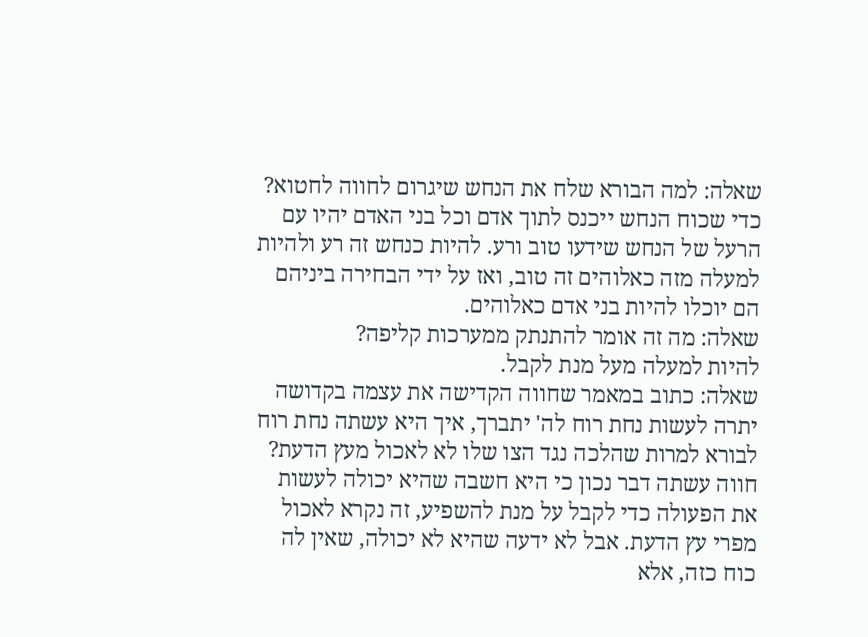שאלה: למה הבורא שלח את הנחש שיגרום לחווה לחטוא?
כדי שכוח הנחש ייכנס לתוך אדם וכל בני האדם יהיו עם הרעל של הנחש שידעו טוב ורע. להיות כנחש זה רע ולהיות למעלה מזה כאלוהים זה טוב, ואז על ידי הבחירה ביניהם הם יוכלו להיות בני אדם כאלוהים.
שאלה: מה זה אומר להתנתק ממערכות קליפה?
להיות למעלה מעל מנת לקבל.
שאלה: כתוב במאמר שחווה הקדישה את עצמה בקדושה יתרה לעשות נחת רוח לה' יתברך, איך היא עשתה נחת רוח לבורא למרות שהלכה נגד הצו שלו לא לאכול מעץ הדעת?
חווה עשתה דבר נכון כי היא חשבה שהיא יכולה לעשות את הפעולה כדי לקבל על מנת להשפיע, זה נקרא לאכול מפרי עץ הדעת. אבל לא ידעה שהיא לא יכולה, שאין לה כוח כזה, אלא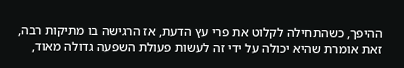ההיפך, כשהתחילה לקלוט את פרי עץ הדעת, אז הרגישה בו מתיקות רבה, זאת אומרת שהיא יכולה על ידי זה לעשות פעולת השפעה גדולה מאוד,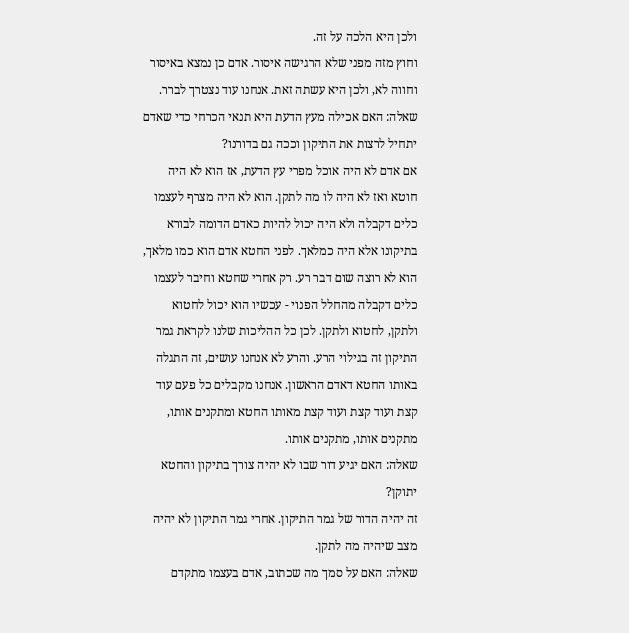ולכן היא הלכה על זה.
וחוץ מזה מפני שלא הרגישה איסור. אדם כן נמצא באיסור וחווה לא, ולכן היא עשתה זאת. אנחנו עוד נצטרך לברר.
שאלה: האם אכילה מעץ הדעת היא תנאי הכרחי כדי שאדם יתחיל לרצות את התיקון וככה גם בדורנו?
אם אדם לא היה אוכל מפרי עץ הדעת, אז הוא לא היה חוטא ואז לא היה לו מה לתקן. הוא לא היה מצרף לעצמו כלים דקבלה ולא היה יכול להיות כאדם הדומה לבורא בתיקונו אלא היה כמלאך. לפני החטא אדם הוא כמו מלאך, הוא לא רוצה שום דבר רע. רק אחרי שחטא וחיבר לעצמו כלים דקבלה מהחלל הפנוי - עכשיו הוא יכול לחטוא ולתקן, לחטוא ולתקן. לכן כל ההליכות שלנו לקראת גמר התיקון זה בגילוי הרע. והרע לא אנחנו עושים, זה התגלה באותו החטא דאדם הראשון. אנחנו מקבלים כל פעם עוד קצת ועוד קצת ועוד קצת מאותו החטא ומתקנים אותו, מתקנים אותו, מתקנים אותו.
שאלה: האם יגיע דור שבו לא יהיה צורך בתיקון והחטא יתוקן?
זה יהיה הדור של גמר התיקון. אחרי גמר התיקון לא יהיה מצב שיהיה מה לתקן.
שאלה: האם על סמך מה שכתוב, אדם בעצמו מתקדם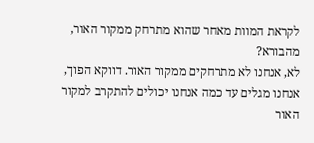לקראת המוות מאחר שהוא מתרחק ממקור האור, מהבורא?
לא, אנחנו לא מתרחקים ממקור האור. דווקא הפוך, אנחנו מגלים עד כמה אנחנו יכולים להתקרב למקור האור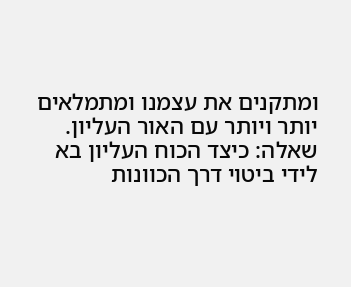ומתקנים את עצמנו ומתמלאים יותר ויותר עם האור העליון.
שאלה: כיצד הכוח העליון בא לידי ביטוי דרך הכוונות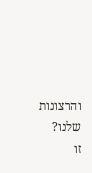והרצונות שלנו?
זו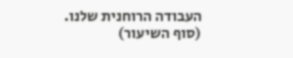העבודה הרוחנית שלנו.
(סוף השיעור)